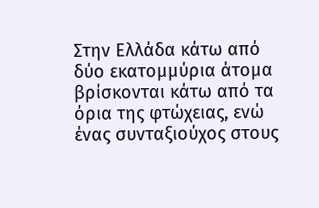Στην Ελλάδα κάτω από δύο εκατομμύρια άτομα βρίσκονται κάτω από τα όρια της φτώχειας, ενώ ένας συνταξιούχος στους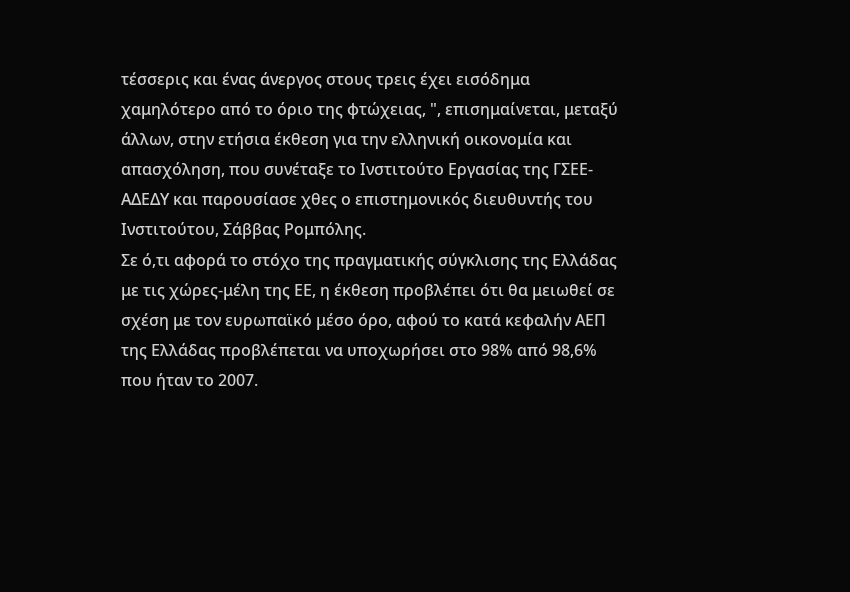τέσσερις και ένας άνεργος στους τρεις έχει εισόδημα χαμηλότερο από το όριο της φτώχειας, ", επισημαίνεται, μεταξύ άλλων, στην ετήσια έκθεση για την ελληνική οικονομία και απασχόληση, που συνέταξε το Ινστιτούτο Εργασίας της ΓΣΕΕ-ΑΔΕΔΥ και παρουσίασε χθες ο επιστημονικός διευθυντής του Ινστιτούτου, Σάββας Ρομπόλης.
Σε ό,τι αφορά το στόχο της πραγματικής σύγκλισης της Ελλάδας με τις χώρες-μέλη της ΕΕ, η έκθεση προβλέπει ότι θα μειωθεί σε σχέση με τον ευρωπαϊκό μέσο όρο, αφού το κατά κεφαλήν ΑΕΠ της Ελλάδας προβλέπεται να υποχωρήσει στο 98% από 98,6% που ήταν το 2007.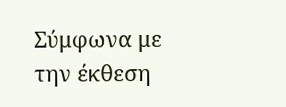Σύμφωνα με την έκθεση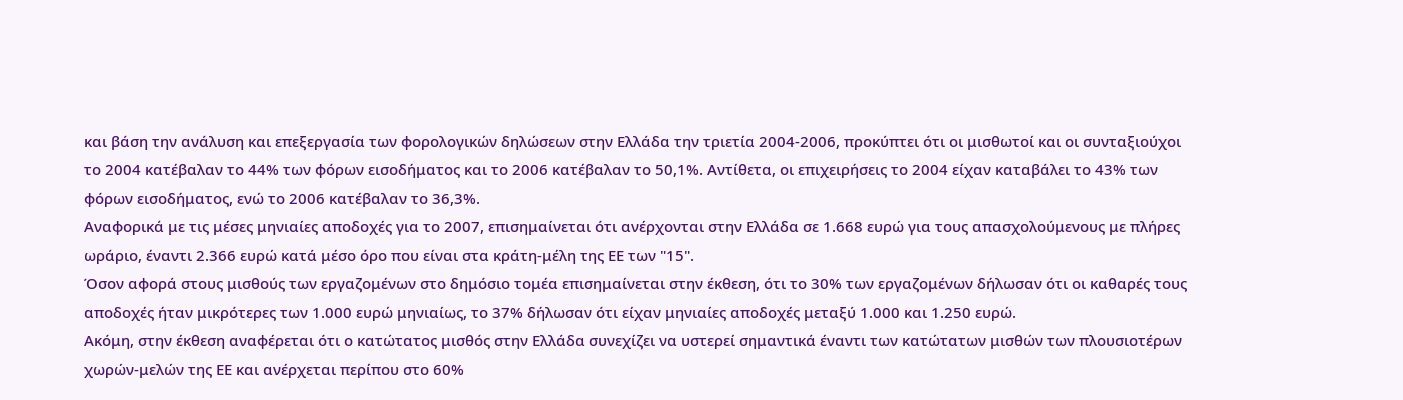και βάση την ανάλυση και επεξεργασία των φορολογικών δηλώσεων στην Ελλάδα την τριετία 2004-2006, προκύπτει ότι οι μισθωτοί και οι συνταξιούχοι το 2004 κατέβαλαν το 44% των φόρων εισοδήματος και το 2006 κατέβαλαν το 50,1%. Αντίθετα, οι επιχειρήσεις το 2004 είχαν καταβάλει το 43% των φόρων εισοδήματος, ενώ το 2006 κατέβαλαν το 36,3%.
Αναφορικά με τις μέσες μηνιαίες αποδοχές για το 2007, επισημαίνεται ότι ανέρχονται στην Ελλάδα σε 1.668 ευρώ για τους απασχολούμενους με πλήρες ωράριο, έναντι 2.366 ευρώ κατά μέσο όρο που είναι στα κράτη-μέλη της ΕΕ των "15".
Όσον αφορά στους μισθούς των εργαζομένων στο δημόσιο τομέα επισημαίνεται στην έκθεση, ότι το 30% των εργαζομένων δήλωσαν ότι οι καθαρές τους αποδοχές ήταν μικρότερες των 1.000 ευρώ μηνιαίως, το 37% δήλωσαν ότι είχαν μηνιαίες αποδοχές μεταξύ 1.000 και 1.250 ευρώ.
Ακόμη, στην έκθεση αναφέρεται ότι ο κατώτατος μισθός στην Ελλάδα συνεχίζει να υστερεί σημαντικά έναντι των κατώτατων μισθών των πλουσιοτέρων χωρών-μελών της ΕΕ και ανέρχεται περίπου στο 60%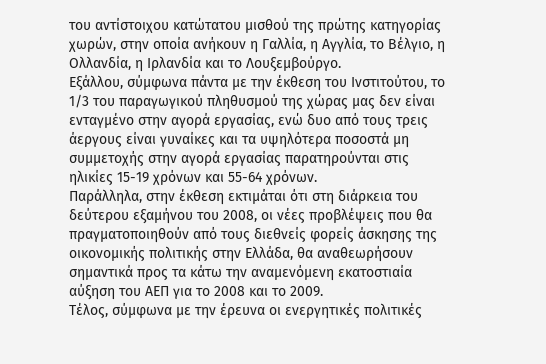του αντίστοιχου κατώτατου μισθού της πρώτης κατηγορίας χωρών, στην οποία ανήκουν η Γαλλία, η Αγγλία, το Βέλγιο, η Ολλανδία, η Ιρλανδία και το Λουξεμβούργο.
Εξάλλου, σύμφωνα πάντα με την έκθεση του Ινστιτούτου, το 1/3 του παραγωγικού πληθυσμού της χώρας μας δεν είναι ενταγμένο στην αγορά εργασίας, ενώ δυο από τους τρεις άεργους είναι γυναίκες και τα υψηλότερα ποσοστά μη συμμετοχής στην αγορά εργασίας παρατηρούνται στις ηλικίες 15-19 χρόνων και 55-64 χρόνων.
Παράλληλα, στην έκθεση εκτιμάται ότι στη διάρκεια του δεύτερου εξαμήνου του 2008, οι νέες προβλέψεις που θα πραγματοποιηθούν από τους διεθνείς φορείς άσκησης της οικονομικής πολιτικής στην Ελλάδα, θα αναθεωρήσουν σημαντικά προς τα κάτω την αναμενόμενη εκατοστιαία αύξηση του ΑΕΠ για το 2008 και το 2009.
Τέλος, σύμφωνα με την έρευνα οι ενεργητικές πολιτικές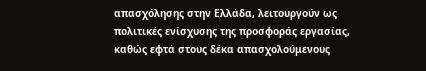απασχόλησης στην Ελλάδα, λειτουργούν ως πολιτικές ενίσχυσης της προσφοράς εργασίας, καθώς εφτά στους δέκα απασχολούμενους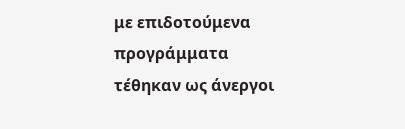με επιδοτούμενα προγράμματα τέθηκαν ως άνεργοι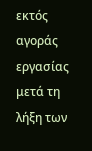εκτός αγοράς εργασίας μετά τη λήξη των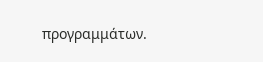προγραμμάτων.